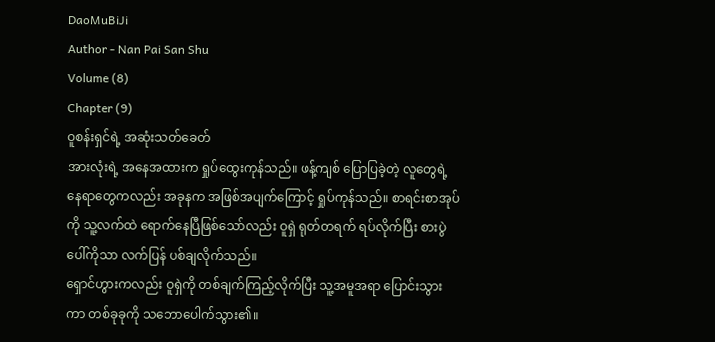DaoMuBiJi
Author - Nan Pai San Shu
Volume (8)
Chapter (9)
ဝူစန်းရှင်ရဲ့ အဆုံးသတ်ခေတ်
အားလုံးရဲ့ အနေအထားက ရှုပ်ထွေးကုန်သည်။ ဖန့်ကျစ် ပြောပြခဲ့တဲ့ လူတွေရဲ့ နေရာတွေကလည်း အခုနက အဖြစ်အပျက်ကြောင့် ရှုပ်ကုန်သည်။ စာရင်းစာအုပ်ကို သူ့လက်ထဲ ရောက်နေပြီဖြစ်သော်လည်း ဝူရှဲ ရုတ်တရက် ရပ်လိုက်ပြီး စားပွဲပေါ်ကိုသာ လက်ပြန် ပစ်ချလိုက်သည်။
ရှောင်ဟွားကလည်း ဝူရှဲကို တစ်ချက်ကြည့်လိုက်ပြီး သူ့အမူအရာ ပြောင်းသွားကာ တစ်ခုခုကို သဘောပေါက်သွား၏။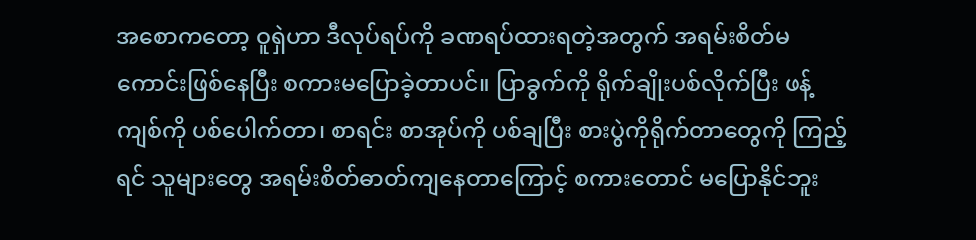အစောကတော့ ဝူရှဲဟာ ဒီလုပ်ရပ်ကို ခဏရပ်ထားရတဲ့အတွက် အရမ်းစိတ်မကောင်းဖြစ်နေပြီး စကားမပြောခဲ့တာပင်။ ပြာခွက်ကို ရိုက်ချိုးပစ်လိုက်ပြီး ဖန့်ကျစ်ကို ပစ်ပေါက်တာ၊ စာရင်း စာအုပ်ကို ပစ်ချပြီး စားပွဲကိုရိုက်တာတွေကို ကြည့်ရင် သူများတွေ အရမ်းစိတ်ဓာတ်ကျနေတာကြောင့် စကားတောင် မပြောနိုင်ဘူး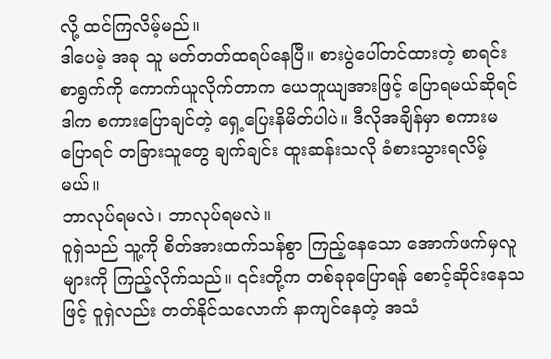လို့ ထင်ကြလိမ့်မည်။
ဒါပေမဲ့ အခု သူ မတ်တတ်ထရပ်နေပြီ။ စားပွဲပေါ်တင်ထားတဲ့ စာရင်းစာရွက်ကို ကောက်ယူလိုက်တာက ယေဘူယျအားဖြင့် ပြောရမယ်ဆိုရင် ဒါက စကားပြောချင်တဲ့ ရှေ့ပြေးနိမိတ်ပါပဲ။ ဒီလိုအချိန်မှာ စကားမပြောရင် တခြားသူတွေ ချက်ချင်း ထူးဆန်းသလို ခံစားသွားရလိမ့်မယ်။
ဘာလုပ်ရမလဲ၊ ဘာလုပ်ရမလဲ။
ဝူရှဲသည် သူ့ကို စိတ်အားထက်သန်စွာ ကြည့်နေသော အောက်ဖက်မှလူများကို ကြည့်လိုက်သည်။ ၎င်းတို့က တစ်ခုခုပြောရန် စောင့်ဆိုင်းနေသဖြင့် ဝူရှဲလည်း တတ်နိုင်သလောက် နာကျင်နေတဲ့ အသံ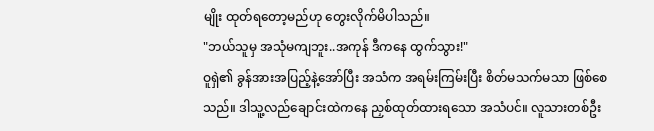မျိုး ထုတ်ရတော့မည်ဟု တွေးလိုက်မိပါသည်။
"ဘယ်သူမှ အသုံမကျဘူး..အကုန် ဒီကနေ ထွက်သွား!"
ဝူရှဲ၏ ခွန်အားအပြည့်နဲ့အော်ပြီး အသံက အရမ်းကြမ်းပြီး စိတ်မသက်မသာ ဖြစ်စေသည်။ ဒါသူ့လည်ချောင်းထဲကနေ ညှစ်ထုတ်ထားရသော အသံပင်။ လူသားတစ်ဦး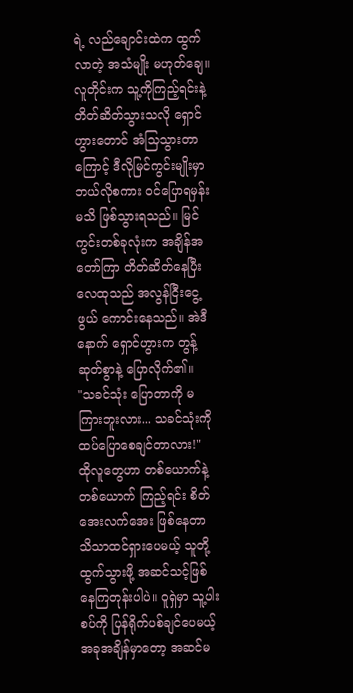ရဲ့ လည်ချောင်းထဲက ထွက်လာတဲ့ အသံမျိုး မဟုတ်ချေ။
လူတိုင်းက သူ့ကိုကြည့်ရင်းနဲ့ တိတ်ဆိတ်သွားသလို ရှောင်ဟွားတောင် အံသြသွားတာကြောင့် ဒီလိုမြင်ကွင်းမျိုးမှာ ဘယ်လိုစကား ဝင်ပြောရမှန်း မသိ ဖြစ်သွားရသည်။ မြင်ကွင်းတစ်ခုလုံးက အချိန်အတော်ကြာ တိတ်ဆိတ်နေပြီး လေထုသည် အလွန်ငြီးငွေ့ဖွယ် ကောင်းနေသည်။ အဲဒီနောက် ရှောင်ဟွားက တွန့်ဆုတ်စွာနဲ့ ပြောလိုက်၏။
"သခင်သုံး ပြောတာကို မကြားဘူးလား... သခင်သုံးကို ထပ်ပြောစေချင်တာလား!"
ထိုလူတွေဟာ တစ်ယောက်နဲ့တစ်ယောက် ကြည့်ရင်း စိတ်အေးလက်အေး ဖြစ်နေတာ သိသာထင်ရှားပေမယ့် သူတို့ ထွက်သွားဖို့ အဆင်သင့်ဖြစ်နေကြတုန်းပါပဲ။ ဝူရှဲမှာ သူ့ပါးစပ်ကို ပြန်ရိုက်ပစ်ချင်ပေမယ့် အခုအချိန်မှာတော့ အဆင်မ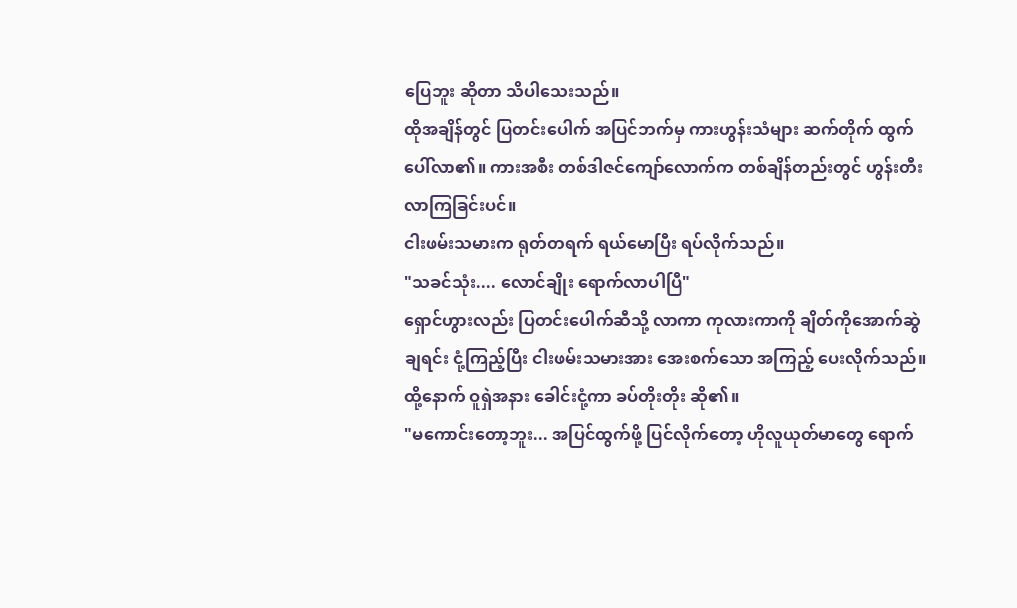ပြေဘူး ဆိုတာ သိပါသေးသည်။
ထိုအချိန်တွင် ပြတင်းပေါက် အပြင်ဘက်မှ ကားဟွန်းသံများ ဆက်တိုက် ထွက်ပေါ်လာ၏။ ကားအစီး တစ်ဒါဇင်ကျော်လောက်က တစ်ချိန်တည်းတွင် ဟွန်းတီးလာကြခြင်းပင်။
ငါးဖမ်းသမားက ရုတ်တရက် ရယ်မောပြီး ရပ်လိုက်သည်။
"သခင်သုံး.... လောင်ချိုး ရောက်လာပါပြီ"
ရှောင်ဟွားလည်း ပြတင်းပေါက်ဆီသို့ လာကာ ကုလားကာကို ချိတ်ကိုအောက်ဆွဲချရင်း ငုံ့ကြည့်ပြီး ငါးဖမ်းသမားအား အေးစက်သော အကြည့် ပေးလိုက်သည်။ ထို့နောက် ဝူရှဲအနား ခေါင်းငုံ့ကာ ခပ်တိုးတိုး ဆို၏။
"မကောင်းတော့ဘူး... အပြင်ထွက်ဖို့ ပြင်လိုက်တော့ ဟိုလူယုတ်မာတွေ ရောက်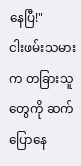နေပြီ!"
ငါးဖမ်းသမားက တခြားသူတွေကို ဆက်ပြောနေ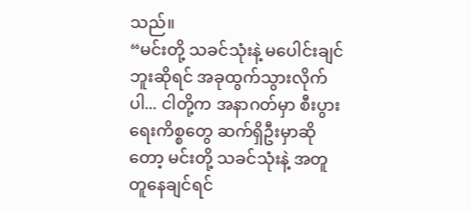သည်။
“မင်းတို့ သခင်သုံးနဲ့ မပေါင်းချင်ဘူးဆိုရင် အခုထွက်သွားလိုက်ပါ... ငါတို့က အနာဂတ်မှာ စီးပွားရေးကိစ္စတွေ ဆက်ရှိဦးမှာဆိုတော့ မင်းတို့ သခင်သုံးနဲ့ အတူတူနေချင်ရင်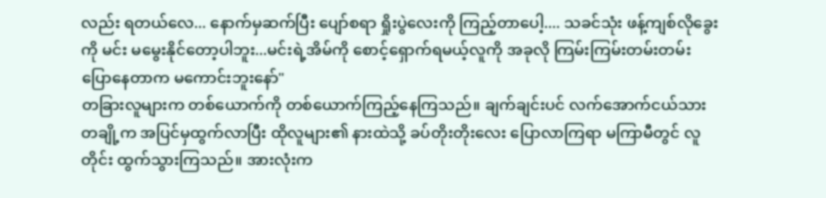လည်း ရတယ်လေ... နောက်မှဆက်ပြီး ပျော်စရာ ရှိုးပွဲလေးကို ကြည့်တာပေါ့.... သခင်သုံး ဖန့်ကျစ်လိုခွေးကို မင်း မမွေးနိုင်တော့ပါဘူး...မင်းရဲ့အိမ်ကို စောင့်ရှောက်ရမယ့်လူကို အခုလို ကြမ်းကြမ်းတမ်းတမ်း ပြောနေတာက မကောင်းဘူးနော်"
တခြားလူများက တစ်ယောက်ကို တစ်ယောက်ကြည့်နေကြသည်။ ချက်ချင်းပင် လက်အောက်ငယ်သား တချို့က အပြင်မှထွက်လာပြီး ထိုလူများ၏ နားထဲသို့ ခပ်တိုးတိုးလေး ပြောလာကြရာ မကြာမီတွင် လူတိုင်း ထွက်သွားကြသည်။ အားလုံးက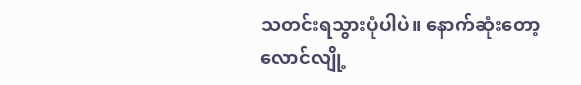သတင်းရသွားပုံပါပဲ။ နောက်ဆုံးတော့ လောင်လျို့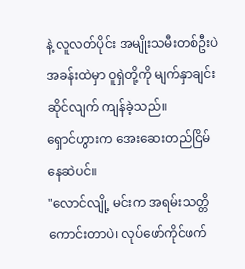နဲ့ လူလတ်ပိုင်း အမျိုးသမီးတစ်ဦးပဲ အခန်းထဲမှာ ဝူရှဲတို့ကို မျက်နှာချင်းဆိုင်လျက် ကျန်ခဲ့သည်။
ရှောင်ဟွားက အေးဆေးတည်ငြိမ်နေဆဲပင်။
"လောင်လျို့ မင်းက အရမ်းသတ္တိကောင်းတာပဲ၊ လုပ်ဖော်ကိုင်ဖက်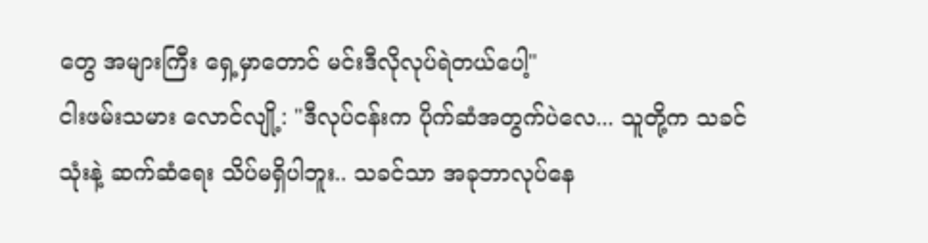တွေ အများကြီး ရှေ့မှာတောင် မင်းဒီလိုလုပ်ရဲတယ်ပေါ့"
ငါးဖမ်းသမား လောင်လျို့: "ဒီလုပ်ငန်းက ပိုက်ဆံအတွက်ပဲလေ... သူတို့က သခင်သုံးနဲ့ ဆက်ဆံရေး သိပ်မရှိပါဘူး.. သခင်သာ အခုဘာလုပ်နေ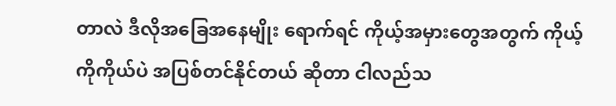တာလဲ ဒီလိုအခြေအနေမျိုး ရောက်ရင် ကိုယ့်အမှားတွေအတွက် ကိုယ့်ကိုကိုယ်ပဲ အပြစ်တင်နိုင်တယ် ဆိုတာ ငါလည်သ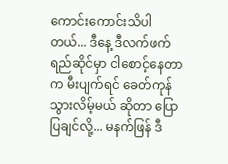ကောင်းကောင်းသိပါတယ်... ဒီနေ့ ဒီလက်ဖက်ရည်ဆိုင်မှာ ငါစောင့်နေတာက မီးပျက်ရင် ခေတ်ကုန်သွားလိမ့်မယ် ဆိုတာ ပြောပြချင်လို့... မနက်ဖြန် ဒီ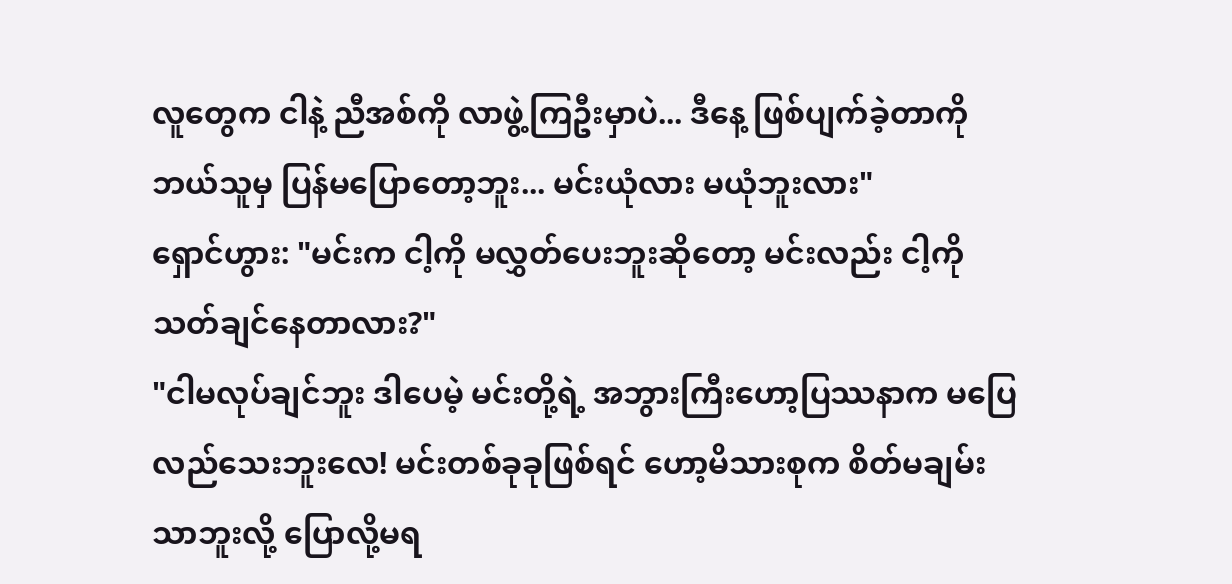လူတွေက ငါနဲ့ ညီအစ်ကို လာဖွဲ့ကြဦးမှာပဲ... ဒီနေ့ ဖြစ်ပျက်ခဲ့တာကို ဘယ်သူမှ ပြန်မပြောတော့ဘူး... မင်းယုံလား မယုံဘူးလား"
ရှောင်ဟွား: "မင်းက ငါ့ကို မလွှတ်ပေးဘူးဆိုတော့ မင်းလည်း ငါ့ကို သတ်ချင်နေတာလား?"
"ငါမလုပ်ချင်ဘူး ဒါပေမဲ့ မင်းတို့ရဲ့ အဘွားကြီးဟော့ပြဿနာက မပြေလည်သေးဘူးလေ! မင်းတစ်ခုခုဖြစ်ရင် ဟော့မိသားစုက စိတ်မချမ်းသာဘူးလို့ ပြောလို့မရ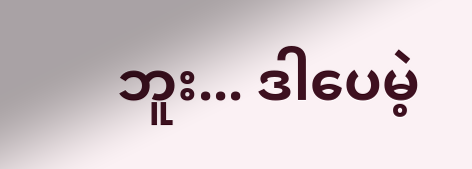ဘူး... ဒါပေမဲ့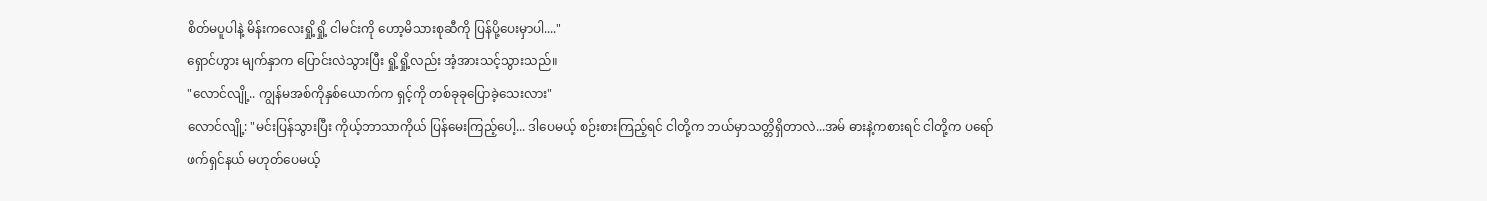စိတ်မပူပါနဲ့ မိန်းကလေးရှို့ရှို့ ငါမင်းကို ဟော့မိသားစုဆီကို ပြန်ပို့ပေးမှာပါ...."
ရှောင်ဟွား မျက်နှာက ပြောင်းလဲသွားပြီး ရှို့ရှို့လည်း အံ့အားသင့်သွားသည်။
"လောင်လျို့.. ကျွန်မအစ်ကိုနှစ်ယောက်က ရှင့်ကို တစ်ခုခုပြောခဲ့သေးလား"
လောင်လျို့: "မင်းပြန်သွားပြီး ကိုယ့်ဘာသာကိုယ် ပြန်မေးကြည့်ပေါ့... ဒါပေမယ့် စဉ်းစားကြည့်ရင် ငါတို့က ဘယ်မှာသတ္တိရှိတာလဲ...အမ် ဓားနဲ့ကစားရင် ငါတို့က ပရော်ဖက်ရှင်နယ် မဟုတ်ပေမယ့်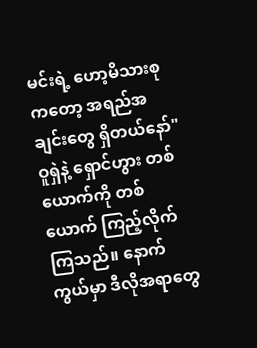မင်းရဲ့ ဟော့မိသားစုကတော့ အရည်အချင်းတွေ ရှိတယ်နော်"
ဝူရှဲနဲ့ ရှောင်ဟွား တစ်ယောက်ကို တစ်ယောက် ကြည့်လိုက်ကြသည်။ နောက်ကွယ်မှာ ဒီလိုအရာတွေ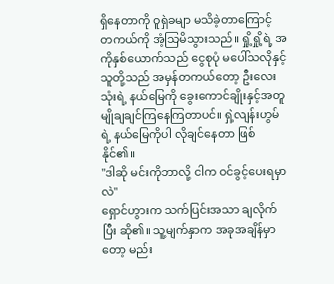ရှိနေတာကို ဝူရှဲခမျာ မသိခဲ့တာကြောင့် တကယ်ကို အံ့သြမိသွားသည်။ ရှို့ရှို့ရဲ့ အကိုနှစ်ယောက်သည် ငွေစုပုံ မပေါ်သလိုနှင့် သူတို့သည် အမှန်တကယ်တော့ ဦးလေးသုံးရဲ့ နယ်မြေကို ခွေးကောင်ချိုးနှင့်အတူ မျိုချချင်ကြနေကြတာပင်။ ရှဲ့လျန်းဟွမ်ရဲ့ နယ်မြေကိုပါ လိုချင်နေတာ ဖြစ်နိုင်၏။
"ဒါဆို မင်းကိုဘာလို့ ငါက ဝင်ခွင့်ပေးရမှာလဲ"
ရှောင်ဟွားက သက်ပြင်းအသာ ချလိုက်ပြီး ဆို၏။ သူ့မျက်နှာက အခုအချိန်မှာတော့ မည်း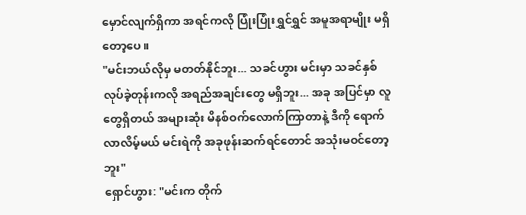မှောင်လျက်ရှိကာ အရင်ကလို ပြုံးပြုံးရွှင်ရွှင် အမူအရာမျိုး မရှိတော့ပေ။
"မင်းဘယ်လိုမှ မတတ်နိုင်ဘူး... သခင်ဟွား မင်းမှာ သခင်နှစ် လုပ်ခဲ့တုန်းကလို အရည်အချင်းတွေ မရှိဘူး... အခု အပြင်မှာ လူတွေရှိတယ် အများဆုံး မိနစ်ဝက်လောက်ကြာတာနဲ့ ဒီကို ရောက်လာလိမ့်မယ် မင်းရဲကို အခုဖုန်းဆက်ရင်တောင် အသုံးမဝင်တော့ဘူး"
ရှောင်ဟွား: "မင်းက တိုက်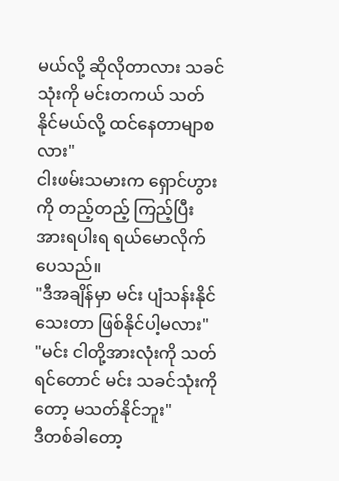မယ်လို့ ဆိုလိုတာလား သခင်သုံးကို မင်းတကယ် သတ်နိုင်မယ်လို့ ထင်နေတာမျာစလား"
ငါးဖမ်းသမားက ရှောင်ဟွားကို တည့်တည့် ကြည့်ပြီး အားရပါးရ ရယ်မောလိုက်ပေသည်။
"ဒီအချိန်မှာ မင်း ပျံသန်းနိုင်သေးတာ ဖြစ်နိုင်ပါ့မလား"
"မင်း ငါတို့အားလုံးကို သတ်ရင်တောင် မင်း သခင်သုံးကိုတော့ မသတ်နိုင်ဘူး"
ဒီတစ်ခါတော့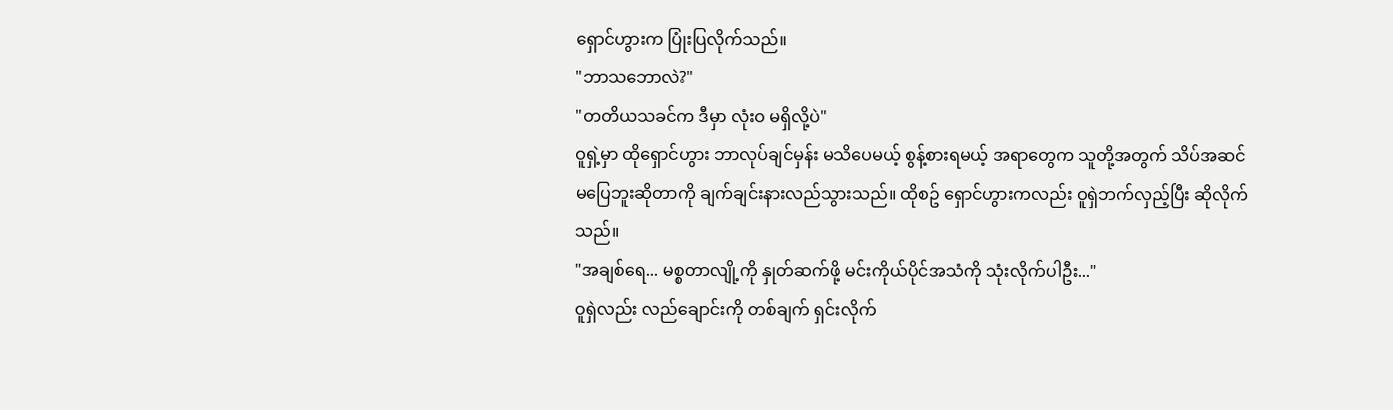ရှောင်ဟွားက ပြုံးပြလိုက်သည်။
"ဘာသဘောလဲ?"
"တတိယသခင်က ဒီမှာ လုံးဝ မရှိလို့ပဲ"
ဝူရှဲ့မှာ ထိုရှောင်ဟွား ဘာလုပ်ချင်မှန်း မသိပေမယ့် စွန့်စားရမယ့် အရာတွေက သူတို့အတွက် သိပ်အဆင်မပြေဘူးဆိုတာကို ချက်ချင်းနားလည်သွားသည်။ ထိုစဥ် ရှောင်ဟွားကလည်း ဝူရှဲဘက်လှည့်ပြီး ဆိုလိုက်သည်။
"အချစ်ရေ... မစ္စတာလျို့ကို နှုတ်ဆက်ဖို့ မင်းကိုယ်ပိုင်အသံကို သုံးလိုက်ပါဦး..."
ဝူရှဲလည်း လည်ချောင်းကို တစ်ချက် ရှင်းလိုက်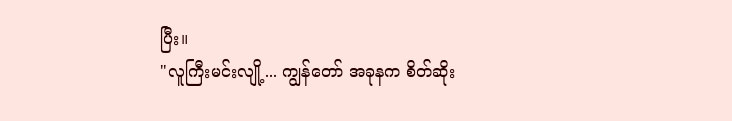ပြီး။
"လူကြီးမင်းလျို့... ကျွန်တော် အခုနက စိတ်ဆိုး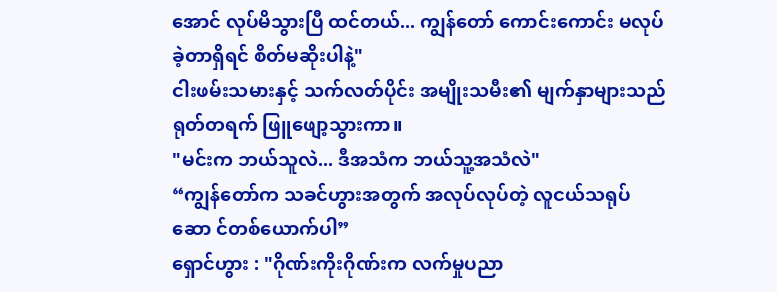အောင် လုပ်မိသွားပြီ ထင်တယ်... ကျွန်တော် ကောင်းကောင်း မလုပ်ခဲ့တာရှိရင် စိတ်မဆိုးပါနဲ့"
ငါးဖမ်းသမားနှင့် သက်လတ်ပိုင်း အမျိုးသမီး၏ မျက်နှာများသည် ရုတ်တရက် ဖြူဖျော့သွားကာ။
"မင်းက ဘယ်သူလဲ... ဒီအသံက ဘယ်သူ့အသံလဲ"
“ကျွန်တော်က သခင်ဟွားအတွက် အလုပ်လုပ်တဲ့ လူငယ်သရုပ်ဆော င်တစ်ယောက်ပါ”
ရှောင်ဟွား : "ဂိုဏ်းကိုးဂိုဏ်းက လက်မှုပညာ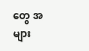တွေ အများ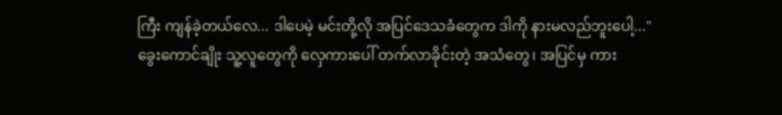ကြီး ကျန်ခဲ့တယ်လေ... ဒါပေမဲ့ မင်းတို့လို အပြင်ဒေသခံတွေက ဒါကို နားမလည်ဘူးပေါ့..."
ခွေးကောင်ချိုး သူ့လူတွေကို လှေကားပေါ် တက်လာခိုင်းတဲ့ အသံတွေ၊ အပြင်မှ ကား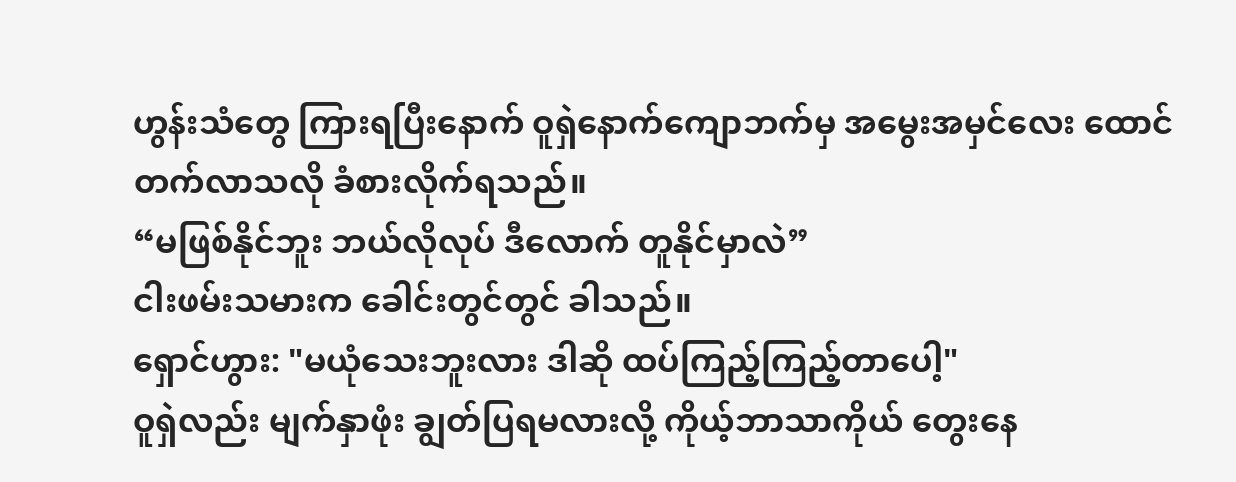ဟွန်းသံတွေ ကြားရပြီးနောက် ဝူရှဲနောက်ကျောဘက်မှ အမွေးအမှင်လေး ထောင်တက်လာသလို ခံစားလိုက်ရသည်။
“မဖြစ်နိုင်ဘူး ဘယ်လိုလုပ် ဒီလောက် တူနိုင်မှာလဲ”
ငါးဖမ်းသမားက ခေါင်းတွင်တွင် ခါသည်။
ရှောင်ဟွား: "မယုံသေးဘူးလား ဒါဆို ထပ်ကြည့်ကြည့်တာပေါ့"
ဝူရှဲလည်း မျက်နှာဖုံး ချွတ်ပြရမလားလို့ ကိုယ့်ဘာသာကိုယ် တွေးနေ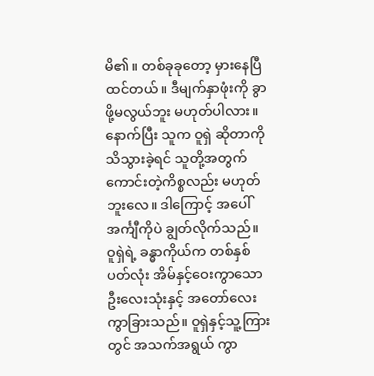မိ၏။ တစ်ခုခုတော့ မှားနေပြီထင်တယ်။ ဒီမျက်နှာဖုံးကို ခွာဖို့မလွယ်ဘူး မဟုတ်ပါလား။ နောက်ပြီး သူက ဝူရှဲ ဆိုတာကို သိသွားခဲ့ရင် သူတို့အတွက် ကောင်းတဲ့ကိစ္စလည်း မဟုတ်ဘူးလေ။ ဒါကြောင့် အပေါ်အင်္ကျီကိုပဲ ချွတ်လိုက်သည်။
ဝူရှဲရဲ့ ခန္ဓာကိုယ်က တစ်နှစ်ပတ်လုံး အိမ်နှင့်ဝေးကွာသော ဦးလေးသုံးနှင့် အတော်လေး ကွာခြားသည်။ ဝူရှဲနှင့်သူ့ကြားတွင် အသက်အရွယ် ကွာ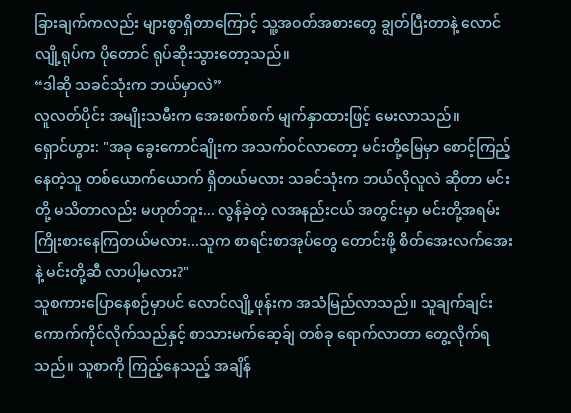ခြားချက်ကလည်း များစွာရှိတာကြောင့် သူ့အဝတ်အစားတွေ ချွတ်ပြီးတာနဲ့ လောင်လျို့ရုပ်က ပိုတောင် ရုပ်ဆိုးသွားတော့သည်။
“ဒါဆို သခင်သုံးက ဘယ်မှာလဲ”
လူလတ်ပိုင်း အမျိုးသမီးက အေးစက်စက် မျက်နှာထားဖြင့် မေးလာသည်။
ရှောင်ဟွား: "အခု ခွေးကောင်ချိုးက အသက်ဝင်လာတော့ မင်းတို့မြေမှာ စောင့်ကြည့်နေတဲ့သူ တစ်ယောက်ယောက် ရှိတယ်မလား သခင်သုံးက ဘယ်လိုလူလဲ ဆိုတာ မင်းတို့ မသိတာလည်း မဟုတ်ဘူး... လွန်ခဲ့တဲ့ လအနည်းငယ် အတွင်းမှာ မင်းတို့အရမ်း ကြိုးစားနေကြတယ်မလား...သူက စာရင်းစာအုပ်တွေ တောင်းဖို့ စိတ်အေးလက်အေးနဲ့ မင်းတို့ဆီ လာပါ့မလား?"
သူစကားပြောနေစဉ်မှာပင် လောင်လျို့ဖုန်းက အသံမြည်လာသည်။ သူချက်ချင်း ကောက်ကိုင်လိုက်သည်နှင့် စာသားမက်ဆေ့ခ်ျ တစ်ခု ရောက်လာတာ တွေ့လိုက်ရသည်။ သူစာကို ကြည့်နေသည့် အချိန်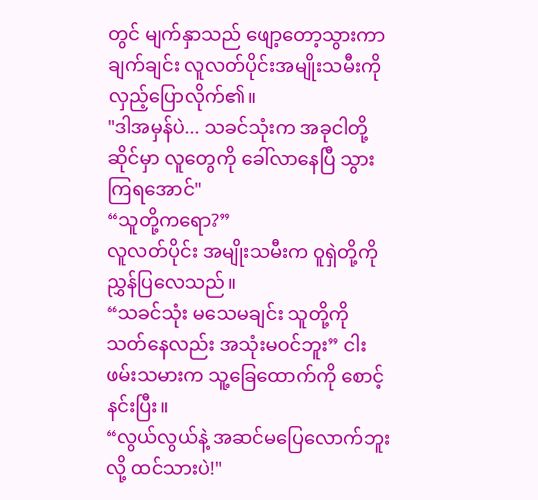တွင် မျက်နှာသည် ဖျော့တော့သွားကာ ချက်ချင်း လူလတ်ပိုင်းအမျိုးသမီးကို လှည့်ပြောလိုက်၏။
"ဒါအမှန်ပဲ... သခင်သုံးက အခုငါတို့ဆိုင်မှာ လူတွေကို ခေါ်လာနေပြီ သွားကြရအောင်"
“သူတို့ကရော?”
လူလတ်ပိုင်း အမျိုးသမီးက ဝူရှဲတို့ကို ညွှန်ပြလေသည်။
“သခင်သုံး မသေမချင်း သူတို့ကို သတ်နေလည်း အသုံးမဝင်ဘူး” ငါးဖမ်းသမားက သူ့ခြေထောက်ကို စောင့်နင်းပြီး။
“လွယ်လွယ်နဲ့ အဆင်မပြေလောက်ဘူးလို့ ထင်သားပဲ!"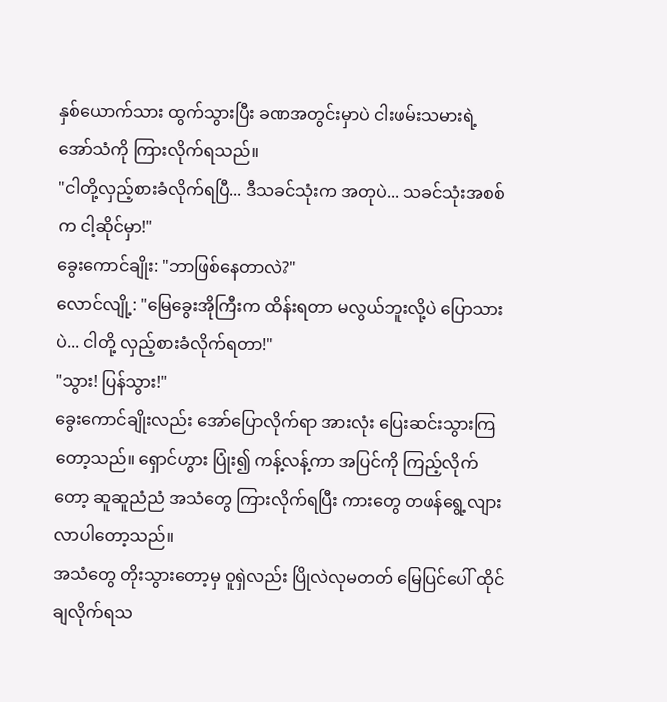နှစ်ယောက်သား ထွက်သွားပြီး ခဏအတွင်းမှာပဲ ငါးဖမ်းသမားရဲ့ အော်သံကို ကြားလိုက်ရသည်။
"ငါတို့လှည့်စားခံလိုက်ရပြီ... ဒီသခင်သုံးက အတုပဲ... သခင်သုံးအစစ်က ငါ့ဆိုင်မှာ!"
ခွေးကောင်ချိုး: "ဘာဖြစ်နေတာလဲ?"
လောင်လျို့: "မြေခွေးအိုကြီးက ထိန်းရတာ မလွယ်ဘူးလို့ပဲ ပြောသားပဲ... ငါတို့ လှည့်စားခံလိုက်ရတာ!"
"သွား! ပြန်သွား!"
ခွေးကောင်ချိုးလည်း အော်ပြောလိုက်ရာ အားလုံး ပြေးဆင်းသွားကြတော့သည်။ ရှောင်ဟွား ပြုံး၍ ကန့်လန့်ကာ အပြင်ကို ကြည့်လိုက်တော့ ဆူဆူညံညံ အသံတွေ ကြားလိုက်ရပြီး ကားတွေ တဖန်ရွေ့လျားလာပါတော့သည်။
အသံတွေ တိုးသွားတော့မှ ဝူရှဲလည်း ပြိုလဲလုမတတ် မြေပြင်ပေါ် ထိုင်ချလိုက်ရသ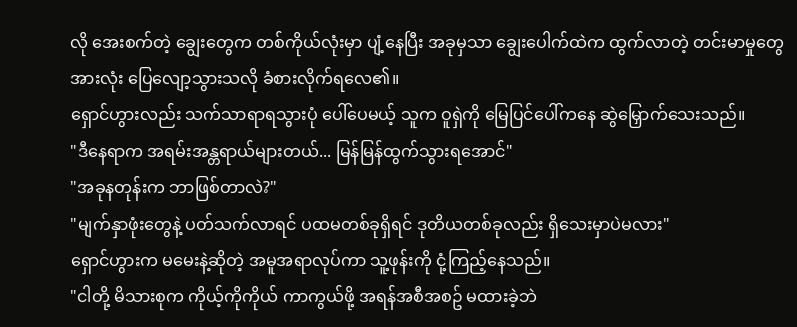လို အေးစက်တဲ့ ချွေးတွေက တစ်ကိုယ်လုံးမှာ ပျံ့နေပြီး အခုမှသာ ချွေးပေါက်ထဲက ထွက်လာတဲ့ တင်းမာမှုတွေ အားလုံး ပြေလျော့သွားသလို ခံစားလိုက်ရလေ၏။
ရှောင်ဟွားလည်း သက်သာရာရသွားပုံ ပေါ်ပေမယ့် သူက ဝူရှဲကို မြေပြင်ပေါ်ကနေ ဆွဲမြှောက်သေးသည်။
"ဒီနေရာက အရမ်းအန္တရာယ်များတယ်... မြန်မြန်ထွက်သွားရအောင်"
"အခုနတုန်းက ဘာဖြစ်တာလဲ?"
"မျက်နှာဖုံးတွေနဲ့ ပတ်သက်လာရင် ပထမတစ်ခုရှိရင် ဒုတိယတစ်ခုလည်း ရှိသေးမှာပဲမလား"
ရှောင်ဟွားက မမေးနဲ့ဆိုတဲ့ အမူအရာလုပ်ကာ သူ့ဖုန်းကို ငုံ့ကြည့်နေသည်။
"ငါတို့ မိသားစုက ကိုယ့်ကိုကိုယ် ကာကွယ်ဖို့ အရန်အစီအစဥ် မထားခဲ့ဘဲ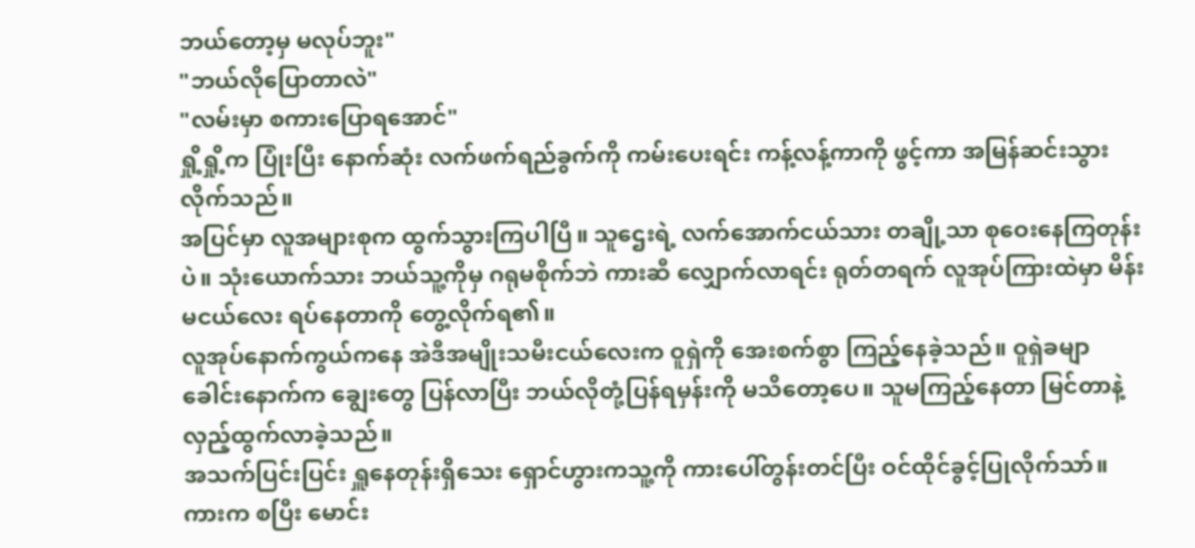ဘယ်တော့မှ မလုပ်ဘူး"
"ဘယ်လိုပြောတာလဲ"
"လမ်းမှာ စကားပြောရအောင်"
ရှို့ရှို့က ပြုံးပြီး နောက်ဆုံး လက်ဖက်ရည်ခွက်ကို ကမ်းပေးရင်း ကန့်လန့်ကာကို ဖွင့်ကာ အမြန်ဆင်းသွားလိုက်သည်။
အပြင်မှာ လူအများစုက ထွက်သွားကြပါပြီ။ သူဌေးရဲ့ လက်အောက်ငယ်သား တချို့သာ စုဝေးနေကြတုန်းပဲ။ သုံးယောက်သား ဘယ်သူ့ကိုမှ ဂရုမစိုက်ဘဲ ကားဆီ လျှောက်လာရင်း ရုတ်တရက် လူအုပ်ကြားထဲမှာ မိန်းမငယ်လေး ရပ်နေတာကို တွေ့လိုက်ရ၏။
လူအုပ်နောက်ကွယ်ကနေ အဲဒီအမျိုးသမီးငယ်လေးက ဝူရှဲကို အေးစက်စွာ ကြည့်နေခဲ့သည်။ ဝူရှဲခမျာ ခေါင်းနောက်က ချွေးတွေ ပြန်လာပြီး ဘယ်လိုတုံ့ပြန်ရမှန်းကို မသိတော့ပေ။ သူမကြည့်နေတာ မြင်တာနဲ့ လှည့်ထွက်လာခဲ့သည်။
အသက်ပြင်းပြင်း ရှူနေတုန်းရှိသေး ရှောင်ဟွားကသူ့ကို ကားပေါ်တွန်းတင်ပြီး ဝင်ထိုင်ခွင့်ပြုလိုက်သာ်။
ကားက စပြီး မောင်း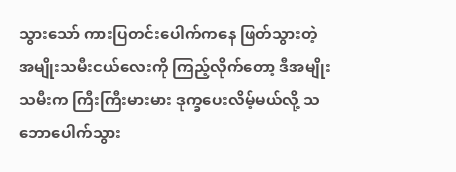သွားသော် ကားပြတင်းပေါက်ကနေ ဖြတ်သွားတဲ့ အမျိုးသမီးငယ်လေးကို ကြည့်လိုက်တော့ ဒီအမျိုးသမီးက ကြီးကြီးမားမား ဒုက္ခပေးလိမ့်မယ်လို့ သဘောပေါက်သွား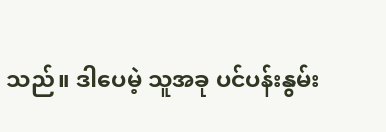သည်။ ဒါပေမဲ့ သူအခု ပင်ပန်းနွမ်း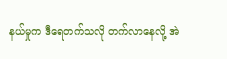နယ်မှုက ဒီရေတက်သလို တက်လာနေလို့ အဲ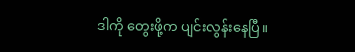ဒါကို တွေးဖို့က ပျင်းလွန်းနေပြီ။